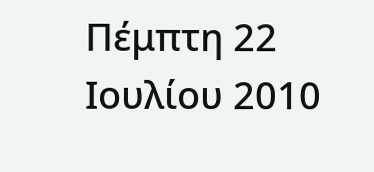Πέμπτη 22 Ιουλίου 2010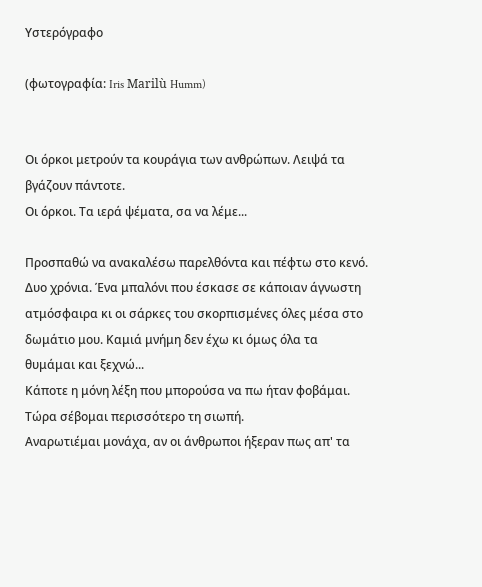Υστερόγραφο

(φωτογραφία: Iris Marilù Humm)


Οι όρκοι μετρούν τα κουράγια των ανθρώπων. Λειψά τα βγάζουν πάντοτε.
Οι όρκοι. Τα ιερά ψέματα, σα να λέμε...

Προσπαθώ να ανακαλέσω παρελθόντα και πέφτω στο κενό. Δυο χρόνια. Ένα μπαλόνι που έσκασε σε κάποιαν άγνωστη ατμόσφαιρα κι οι σάρκες του σκορπισμένες όλες μέσα στο δωμάτιο μου. Καμιά μνήμη δεν έχω κι όμως όλα τα θυμάμαι και ξεχνώ...
Κάποτε η μόνη λέξη που μπορούσα να πω ήταν φοβάμαι. Τώρα σέβομαι περισσότερο τη σιωπή.
Αναρωτιέμαι μονάχα, αν οι άνθρωποι ήξεραν πως απ' τα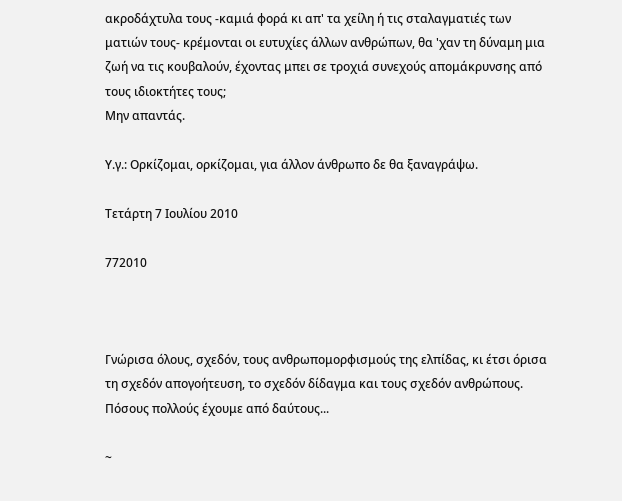ακροδάχτυλα τους -καμιά φορά κι απ' τα χείλη ή τις σταλαγματιές των ματιών τους- κρέμονται οι ευτυχίες άλλων ανθρώπων, θα 'χαν τη δύναμη μια ζωή να τις κουβαλούν, έχοντας μπει σε τροχιά συνεχούς απομάκρυνσης από τους ιδιοκτήτες τους;
Μην απαντάς.

Υ.γ.: Ορκίζομαι, ορκίζομαι, για άλλον άνθρωπο δε θα ξαναγράψω.

Τετάρτη 7 Ιουλίου 2010

772010



Γνώρισα όλους, σχεδόν, τους ανθρωπομορφισμούς της ελπίδας, κι έτσι όρισα τη σχεδόν απογοήτευση, το σχεδόν δίδαγμα και τους σχεδόν ανθρώπους. Πόσους πολλούς έχουμε από δαύτους...

~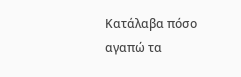Κατάλαβα πόσο αγαπώ τα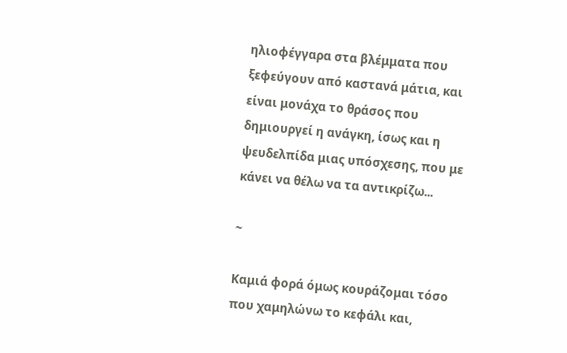ηλιοφέγγαρα στα βλέμματα που ξεφεύγουν από καστανά μάτια, και είναι μονάχα το θράσος που δημιουργεί η ανάγκη, ίσως και η ψευδελπίδα μιας υπόσχεσης, που με κάνει να θέλω να τα αντικρίζω...

~

Καμιά φορά όμως κουράζομαι τόσο που χαμηλώνω το κεφάλι και,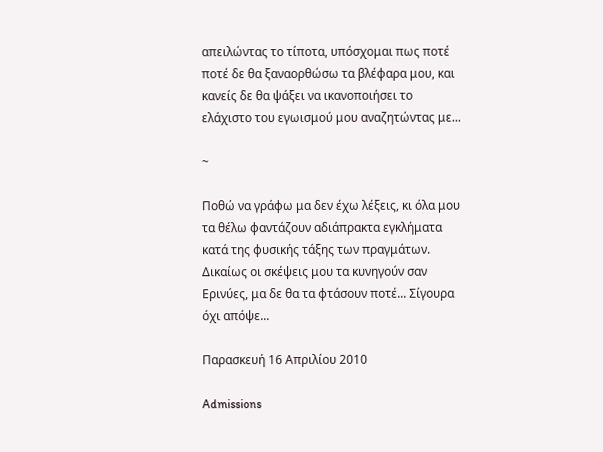απειλώντας το τίποτα, υπόσχομαι πως ποτέ ποτέ δε θα ξαναορθώσω τα βλέφαρα μου, και κανείς δε θα ψάξει να ικανοποιήσει το ελάχιστο του εγωισμού μου αναζητώντας με...

~

Ποθώ να γράφω μα δεν έχω λέξεις, κι όλα μου τα θέλω φαντάζουν αδιάπρακτα εγκλήματα κατά της φυσικής τάξης των πραγμάτων. Δικαίως οι σκέψεις μου τα κυνηγούν σαν Ερινύες, μα δε θα τα φτάσουν ποτέ... Σίγουρα όχι απόψε...

Παρασκευή 16 Απριλίου 2010

Admissions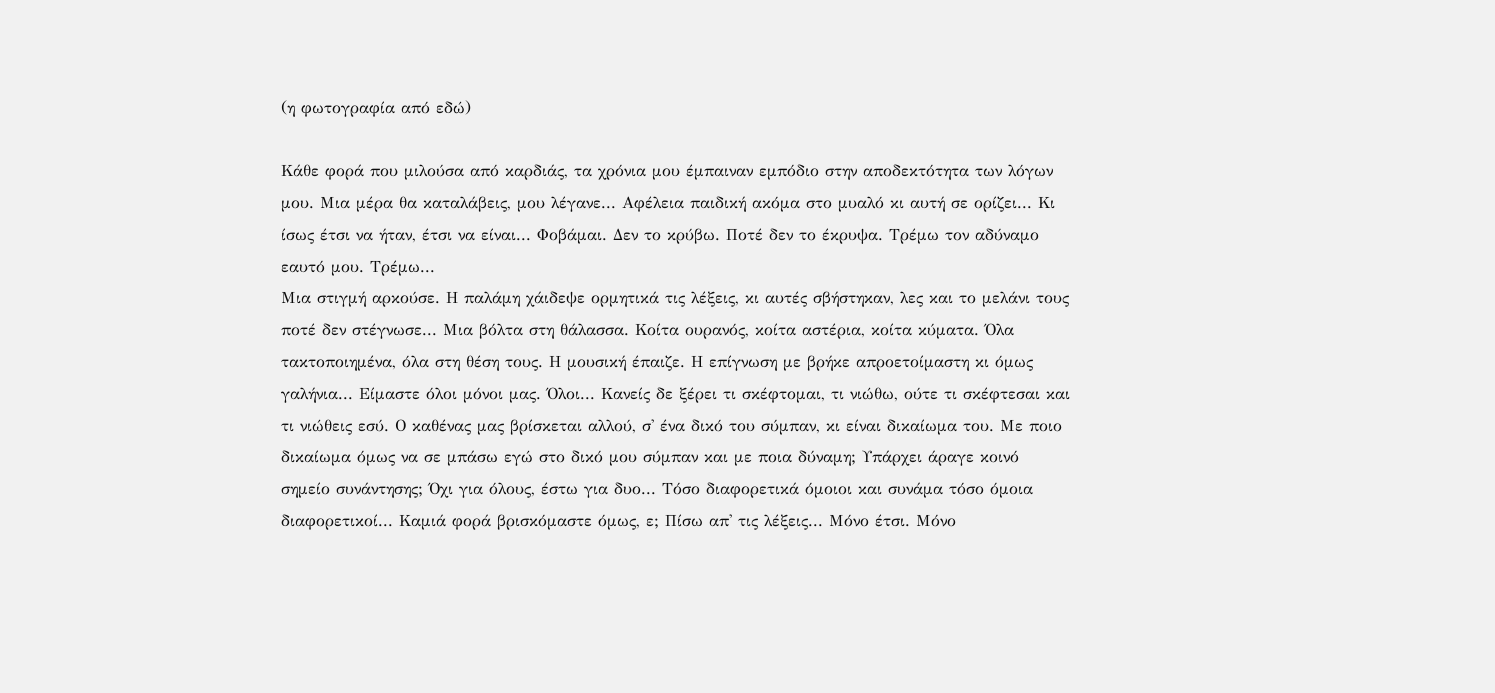(η φωτογραφία από εδώ)

Κάθε φορά που μιλούσα από καρδιάς, τα χρόνια μου έμπαιναν εμπόδιο στην αποδεκτότητα των λόγων μου. Μια μέρα θα καταλάβεις, μου λέγανε... Αφέλεια παιδική ακόμα στο μυαλό κι αυτή σε ορίζει... Κι ίσως έτσι να ήταν, έτσι να είναι... Φοβάμαι. Δεν το κρύβω. Ποτέ δεν το έκρυψα. Τρέμω τον αδύναμο εαυτό μου. Τρέμω...
Μια στιγμή αρκούσε. Η παλάμη χάιδεψε ορμητικά τις λέξεις, κι αυτές σβήστηκαν, λες και το μελάνι τους ποτέ δεν στέγνωσε... Μια βόλτα στη θάλασσα. Κοίτα ουρανός, κοίτα αστέρια, κοίτα κύματα. Όλα τακτοποιημένα, όλα στη θέση τους. Η μουσική έπαιζε. Η επίγνωση με βρήκε απροετοίμαστη κι όμως γαλήνια... Είμαστε όλοι μόνοι μας. Όλοι... Κανείς δε ξέρει τι σκέφτομαι, τι νιώθω, ούτε τι σκέφτεσαι και τι νιώθεις εσύ. Ο καθένας μας βρίσκεται αλλού, σ' ένα δικό του σύμπαν, κι είναι δικαίωμα του. Με ποιο δικαίωμα όμως να σε μπάσω εγώ στο δικό μου σύμπαν και με ποια δύναμη; Υπάρχει άραγε κοινό σημείο συνάντησης; Όχι για όλους, έστω για δυο... Τόσο διαφορετικά όμοιοι και συνάμα τόσο όμοια διαφορετικοί... Καμιά φορά βρισκόμαστε όμως, ε; Πίσω απ' τις λέξεις... Μόνο έτσι. Μόνο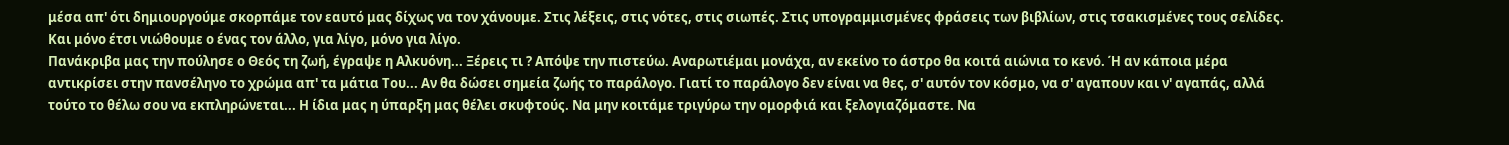μέσα απ' ότι δημιουργούμε σκορπάμε τον εαυτό μας δίχως να τον χάνουμε. Στις λέξεις, στις νότες, στις σιωπές. Στις υπογραμμισμένες φράσεις των βιβλίων, στις τσακισμένες τους σελίδες. Και μόνο έτσι νιώθουμε ο ένας τον άλλο, για λίγο, μόνο για λίγο.
Πανάκριβα μας την πούλησε ο Θεός τη ζωή, έγραψε η Αλκυόνη... Ξέρεις τι ? Απόψε την πιστεύω. Αναρωτιέμαι μονάχα, αν εκείνο το άστρο θα κοιτά αιώνια το κενό. Ή αν κάποια μέρα αντικρίσει στην πανσέληνο το χρώμα απ' τα μάτια Του... Αν θα δώσει σημεία ζωής το παράλογο. Γιατί το παράλογο δεν είναι να θες, σ' αυτόν τον κόσμο, να σ' αγαπουν και ν' αγαπάς, αλλά τούτο το θέλω σου να εκπληρώνεται... Η ίδια μας η ύπαρξη μας θέλει σκυφτούς. Να μην κοιτάμε τριγύρω την ομορφιά και ξελογιαζόμαστε. Να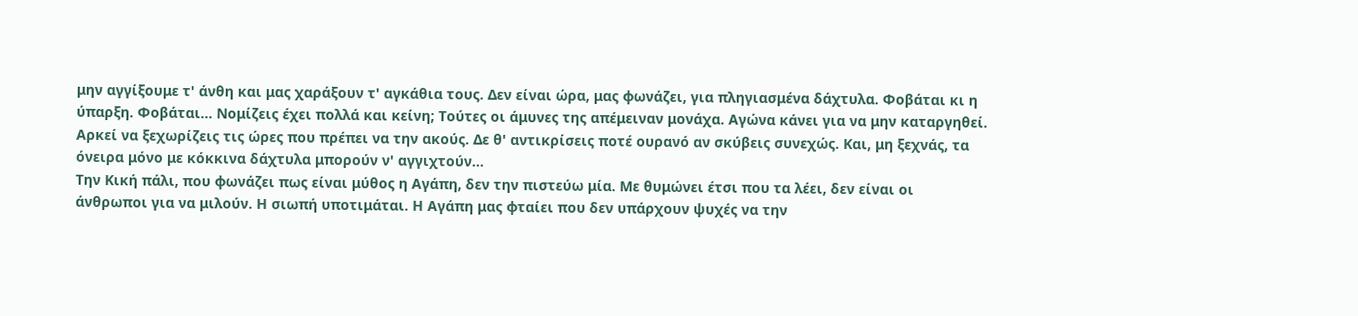μην αγγίξουμε τ' άνθη και μας χαράξουν τ' αγκάθια τους. Δεν είναι ώρα, μας φωνάζει, για πληγιασμένα δάχτυλα. Φοβάται κι η ύπαρξη. Φοβάται... Νομίζεις έχει πολλά και κείνη; Τούτες οι άμυνες της απέμειναν μονάχα. Αγώνα κάνει για να μην καταργηθεί. Αρκεί να ξεχωρίζεις τις ώρες που πρέπει να την ακούς. Δε θ' αντικρίσεις ποτέ ουρανό αν σκύβεις συνεχώς. Και, μη ξεχνάς, τα όνειρα μόνο με κόκκινα δάχτυλα μπορούν ν' αγγιχτούν...
Την Κική πάλι, που φωνάζει πως είναι μύθος η Αγάπη, δεν την πιστεύω μία. Με θυμώνει έτσι που τα λέει, δεν είναι οι άνθρωποι για να μιλούν. Η σιωπή υποτιμάται. Η Αγάπη μας φταίει που δεν υπάρχουν ψυχές να την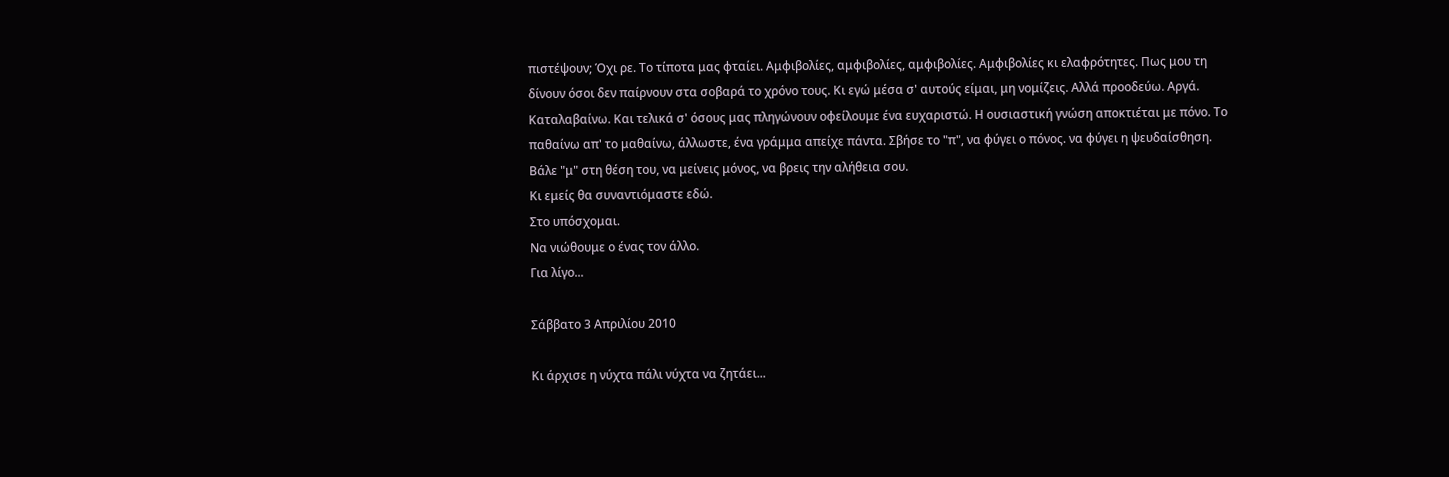πιστέψουν; Όχι ρε. Το τίποτα μας φταίει. Αμφιβολίες, αμφιβολίες, αμφιβολίες. Αμφιβολίες κι ελαφρότητες. Πως μου τη δίνουν όσοι δεν παίρνουν στα σοβαρά το χρόνο τους. Κι εγώ μέσα σ' αυτούς είμαι, μη νομίζεις. Αλλά προοδεύω. Αργά. Καταλαβαίνω. Και τελικά σ' όσους μας πληγώνουν οφείλουμε ένα ευχαριστώ. Η ουσιαστική γνώση αποκτιέται με πόνο. Το παθαίνω απ' το μαθαίνω, άλλωστε, ένα γράμμα απείχε πάντα. Σβήσε το "π", να φύγει ο πόνος. να φύγει η ψευδαίσθηση. Βάλε "μ" στη θέση του, να μείνεις μόνος, να βρεις την αλήθεια σου.
Κι εμείς θα συναντιόμαστε εδώ.
Στο υπόσχομαι.
Να νιώθουμε ο ένας τον άλλο.
Για λίγο...

Σάββατο 3 Απριλίου 2010

Κι άρχισε η νύχτα πάλι νύχτα να ζητάει...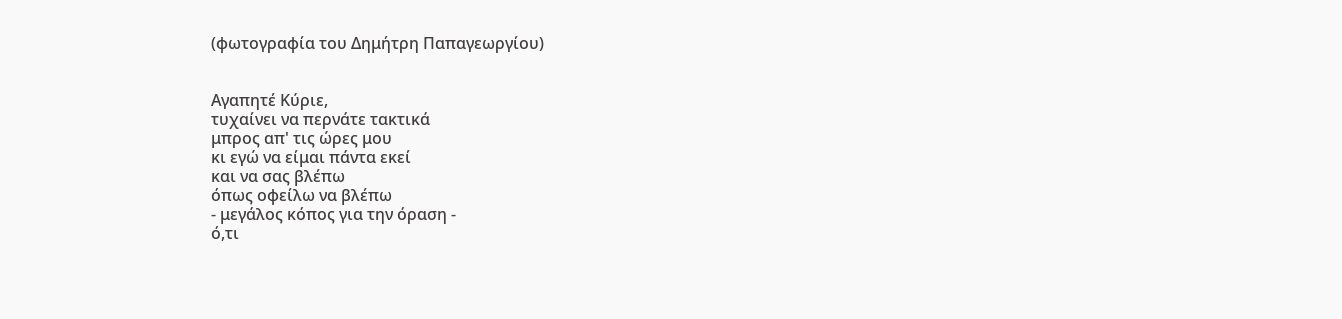(φωτογραφία του Δημήτρη Παπαγεωργίου)


Αγαπητέ Κύριε,
τυχαίνει να περνάτε τακτικά
μπρος απ' τις ώρες μου
κι εγώ να είμαι πάντα εκεί
και να σας βλέπω
όπως οφείλω να βλέπω
- μεγάλος κόπος για την όραση -
ό,τι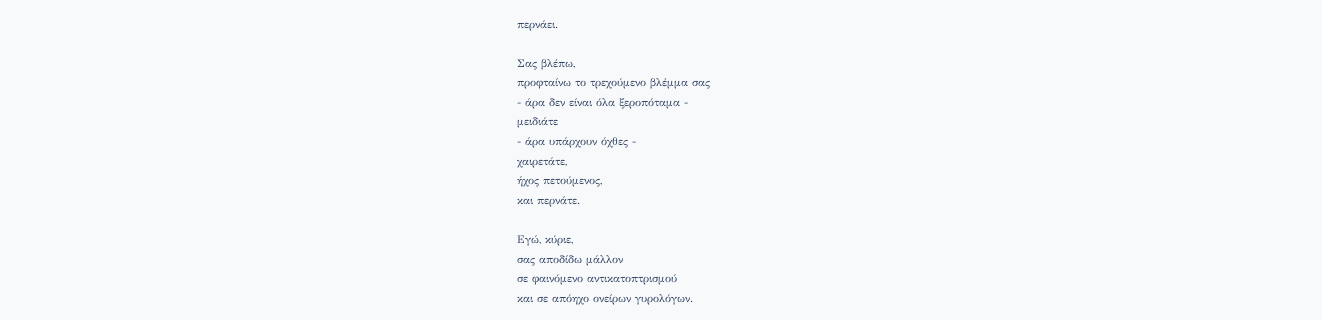περνάει.

Σας βλέπω,
προφταίνω το τρεχούμενο βλέμμα σας
- άρα δεν είναι όλα ξεροπόταμα -
μειδιάτε
- άρα υπάρχουν όχθες -
χαιρετάτε,
ήχος πετούμενος,
και περνάτε.

Εγώ, κύριε,
σας αποδίδω μάλλον
σε φαινόμενο αντικατοπτρισμού
και σε απόηχο ονείρων γυρολόγων.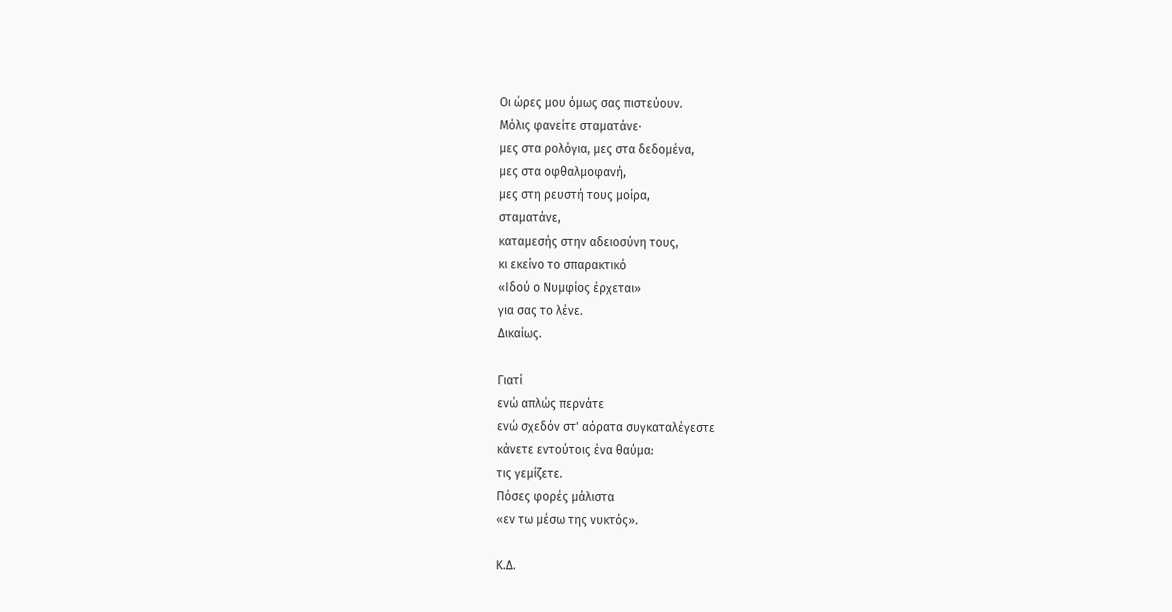Οι ώρες μου όμως σας πιστεύουν.
Μόλις φανείτε σταματάνε·
μες στα ρολόγια, μες στα δεδομένα,
μες στα οφθαλμοφανή,
μες στη ρευστή τους μοίρα,
σταματάνε,
καταμεσής στην αδειοσύνη τους,
κι εκείνο το σπαρακτικό
«Ιδού ο Νυμφίος έρχεται»
για σας το λένε.
Δικαίως.

Γιατί
ενώ απλώς περνάτε
ενώ σχεδόν στ' αόρατα συγκαταλέγεστε
κάνετε εντούτοις ένα θαύμα:
τις γεμίζετε.
Πόσες φορές μάλιστα
«εν τω μέσω της νυκτός».

Κ.Δ.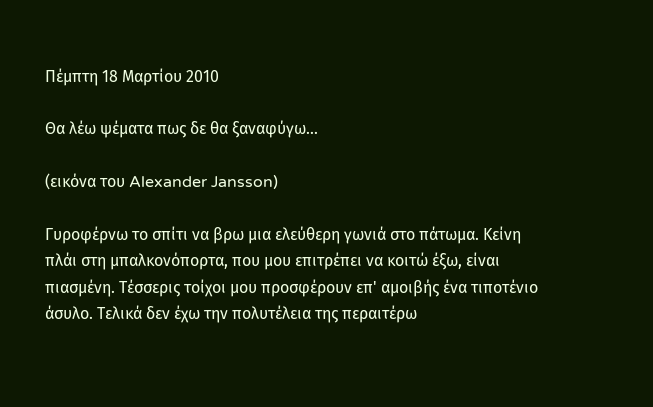Πέμπτη 18 Μαρτίου 2010

Θα λέω ψέματα πως δε θα ξαναφύγω...

(εικόνα του Alexander Jansson)

Γυροφέρνω το σπίτι να βρω μια ελεύθερη γωνιά στο πάτωμα. Κείνη πλάι στη μπαλκονόπορτα, που μου επιτρέπει να κοιτώ έξω, είναι πιασμένη. Τέσσερις τοίχοι μου προσφέρουν επ' αμοιβής ένα τιποτένιο άσυλο. Τελικά δεν έχω την πολυτέλεια της περαιτέρω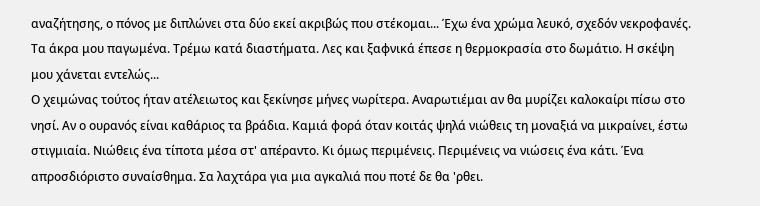αναζήτησης, ο πόνος με διπλώνει στα δύο εκεί ακριβώς που στέκομαι... Έχω ένα χρώμα λευκό, σχεδόν νεκροφανές. Τα άκρα μου παγωμένα. Τρέμω κατά διαστήματα. Λες και ξαφνικά έπεσε η θερμοκρασία στο δωμάτιο. Η σκέψη μου χάνεται εντελώς...
Ο χειμώνας τούτος ήταν ατέλειωτος και ξεκίνησε μήνες νωρίτερα. Αναρωτιέμαι αν θα μυρίζει καλοκαίρι πίσω στο νησί. Αν ο ουρανός είναι καθάριος τα βράδια. Καμιά φορά όταν κοιτάς ψηλά νιώθεις τη μοναξιά να μικραίνει, έστω στιγμιαία. Νιώθεις ένα τίποτα μέσα στ' απέραντο. Κι όμως περιμένεις. Περιμένεις να νιώσεις ένα κάτι. Ένα απροσδιόριστο συναίσθημα. Σα λαχτάρα για μια αγκαλιά που ποτέ δε θα 'ρθει.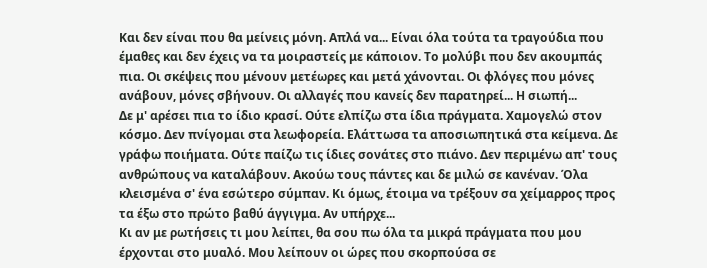Και δεν είναι που θα μείνεις μόνη. Απλά να... Είναι όλα τούτα τα τραγούδια που έμαθες και δεν έχεις να τα μοιραστείς με κάποιον. Το μολύβι που δεν ακουμπάς πια. Οι σκέψεις που μένουν μετέωρες και μετά χάνονται. Οι φλόγες που μόνες ανάβουν, μόνες σβήνουν. Οι αλλαγές που κανείς δεν παρατηρεί... Η σιωπή...
Δε μ' αρέσει πια το ίδιο κρασί. Ούτε ελπίζω στα ίδια πράγματα. Χαμογελώ στον κόσμο. Δεν πνίγομαι στα λεωφορεία. Ελάττωσα τα αποσιωπητικά στα κείμενα. Δε γράφω ποιήματα. Ούτε παίζω τις ίδιες σονάτες στο πιάνο. Δεν περιμένω απ' τους ανθρώπους να καταλάβουν. Ακούω τους πάντες και δε μιλώ σε κανέναν. Όλα κλεισμένα σ' ένα εσώτερο σύμπαν. Κι όμως, έτοιμα να τρέξουν σα χείμαρρος προς τα έξω στο πρώτο βαθύ άγγιγμα. Αν υπήρχε...
Κι αν με ρωτήσεις τι μου λείπει, θα σου πω όλα τα μικρά πράγματα που μου έρχονται στο μυαλό. Μου λείπουν οι ώρες που σκορπούσα σε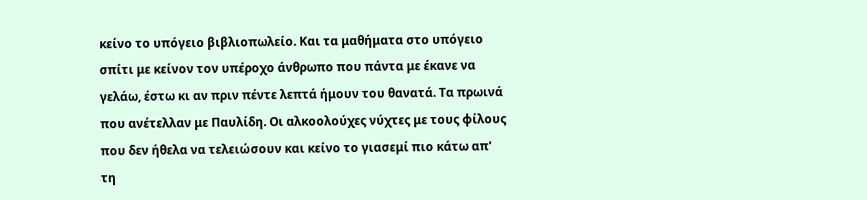κείνο το υπόγειο βιβλιοπωλείο. Και τα μαθήματα στο υπόγειο σπίτι με κείνον τον υπέροχο άνθρωπο που πάντα με έκανε να γελάω, έστω κι αν πριν πέντε λεπτά ήμουν του θανατά. Τα πρωινά που ανέτελλαν με Παυλίδη. Οι αλκοολούχες νύχτες με τους φίλους που δεν ήθελα να τελειώσουν και κείνο το γιασεμί πιο κάτω απ' τη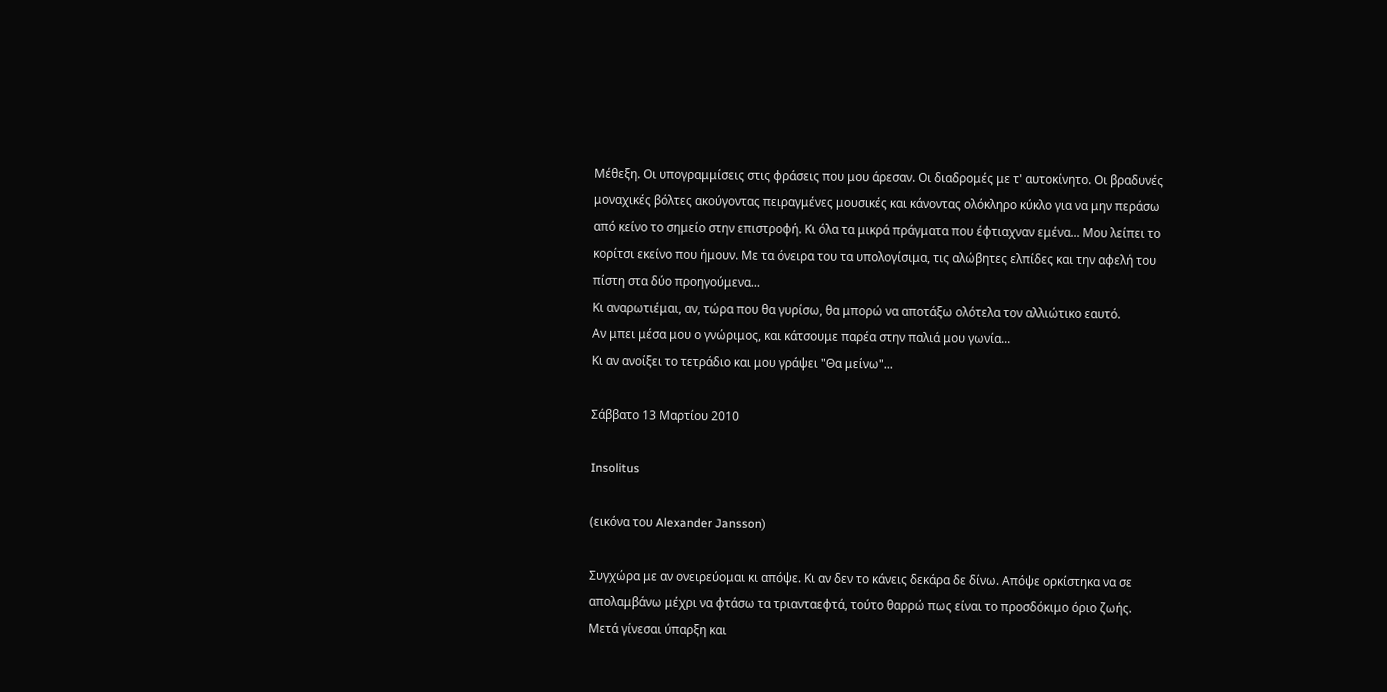Μέθεξη. Οι υπογραμμίσεις στις φράσεις που μου άρεσαν. Οι διαδρομές με τ' αυτοκίνητο. Οι βραδυνές μοναχικές βόλτες ακούγοντας πειραγμένες μουσικές και κάνοντας ολόκληρο κύκλο για να μην περάσω από κείνο το σημείο στην επιστροφή. Κι όλα τα μικρά πράγματα που έφτιαχναν εμένα... Μου λείπει το κορίτσι εκείνο που ήμουν. Με τα όνειρα του τα υπολογίσιμα, τις αλώβητες ελπίδες και την αφελή του πίστη στα δύο προηγούμενα...
Κι αναρωτιέμαι, αν, τώρα που θα γυρίσω, θα μπορώ να αποτάξω ολότελα τον αλλιώτικο εαυτό.
Αν μπει μέσα μου ο γνώριμος, και κάτσουμε παρέα στην παλιά μου γωνία...
Κι αν ανοίξει το τετράδιο και μου γράψει "Θα μείνω"...

Σάββατο 13 Μαρτίου 2010

Insolitus

(εικόνα του Alexander Jansson)

Συγχώρα με αν ονειρεύομαι κι απόψε. Κι αν δεν το κάνεις δεκάρα δε δίνω. Απόψε ορκίστηκα να σε απολαμβάνω μέχρι να φτάσω τα τριανταεφτά, τούτο θαρρώ πως είναι το προσδόκιμο όριο ζωής. Μετά γίνεσαι ύπαρξη και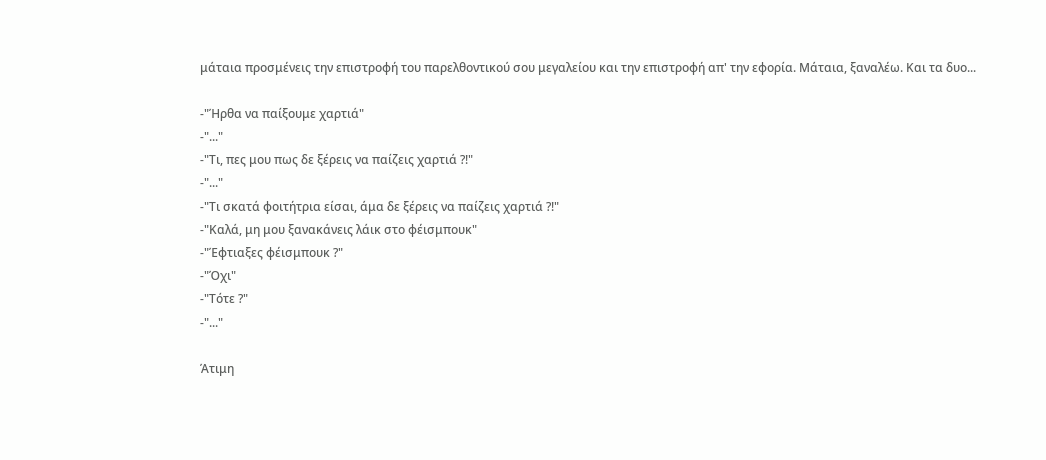μάταια προσμένεις την επιστροφή του παρελθοντικού σου μεγαλείου και την επιστροφή απ' την εφορία. Μάταια, ξαναλέω. Και τα δυο...

-"Ήρθα να παίξουμε χαρτιά"
-"..."
-"Τι, πες μου πως δε ξέρεις να παίζεις χαρτιά ?!"
-"..."
-"Τι σκατά φοιτήτρια είσαι, άμα δε ξέρεις να παίζεις χαρτιά ?!"
-"Καλά, μη μου ξανακάνεις λάικ στο φέισμπουκ"
-"Έφτιαξες φέισμπουκ ?"
-"Όχι"
-"Τότε ?"
-"..."

Άτιμη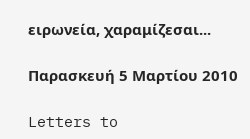ειρωνεία, χαραμίζεσαι...

Παρασκευή 5 Μαρτίου 2010

Letters to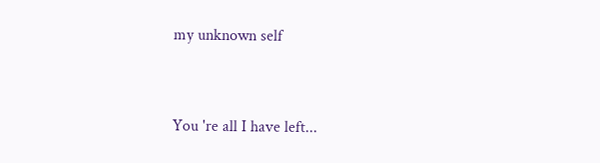my unknown self



You 're all I have left...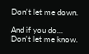Don't let me down.

And if you do...
Don't let me know.